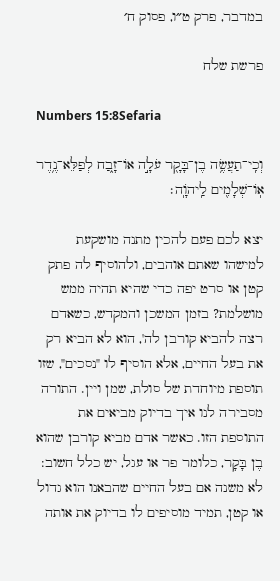במדבר, פרק ט״ו, פסוק ח׳

פרשת שלח

Numbers 15:8Sefaria

וְכִֽי־תַעֲשֶׂ֥ה בֶן־בָּקָ֖ר עֹלָ֣ה אוֹ־זָ֑בַח לְפַלֵּא־נֶ֥דֶר אֽוֹ־שְׁלָמִ֖ים לַֽיהֹוָֽה׃

יצא לכם פעם להכין מתנה מושקעת למישהו שאתם אוהבים, ולהוסיף לה פתק קטן או סרט יפה כדי שהיא תהיה ממש מושלמת? בזמן המשכן והמקדש, כשאדם רצה להביא קורבן לה', הוא לא הביא רק את בעל החיים, אלא הוסיף לו "נסכים", שזו תוספת מיוחדת של סולת, שמן ויין. התורה מסבירה לנו איך בדיוק מביאים את התוספת הזו. כאשר אדם מביא קורבן שהוא בֶן בָּקָר, כלומר פר או עגל, יש כלל חשוב: לא משנה אם בעל החיים שהבאנו הוא גדול או קטן, תמיד מוסיפים לו בדיוק את אותה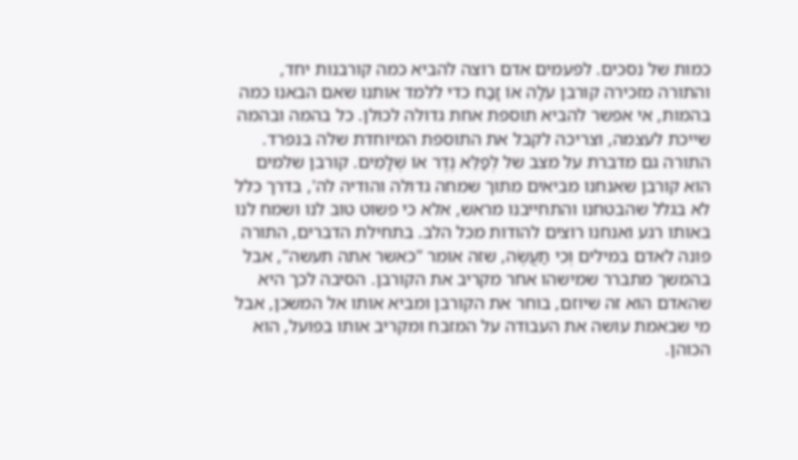כמות של נסכים. לפעמים אדם רוצה להביא כמה קורבנות יחד, והתורה מזכירה קורבן עֹלָה אוֹ זָבַח כדי ללמד אותנו שאם הבאנו כמה בהמות, אי אפשר להביא תוספת אחת גדולה לכולן. כל בהמה ובהמה שייכת לעצמה, וצריכה לקבל את התוספת המיוחדת שלה בנפרד. התורה גם מדברת על מצב של לְפַלֵּא נֶדֶר אוֹ שְׁלָמִים. קורבן שלמים הוא קורבן שאנחנו מביאים מתוך שמחה גדולה והודיה לה', בדרך כלל לא בגלל שהבטחנו והתחייבנו מראש, אלא כי פשוט טוב לנו ושמח לנו באותו רגע ואנחנו רוצים להודות מכל הלב. בתחילת הדברים, התורה פונה לאדם במילים וְכִי תַעֲשֶׂה, שזה אומר "כאשר אתה תעשה", אבל בהמשך מתברר שמישהו אחר מקריב את הקורבן. הסיבה לכך היא שהאדם הוא זה שיוזם, בוחר את הקורבן ומביא אותו אל המשכן, אבל מי שבאמת עושה את העבודה על המזבח ומקריב אותו בפועל, הוא הכוהן.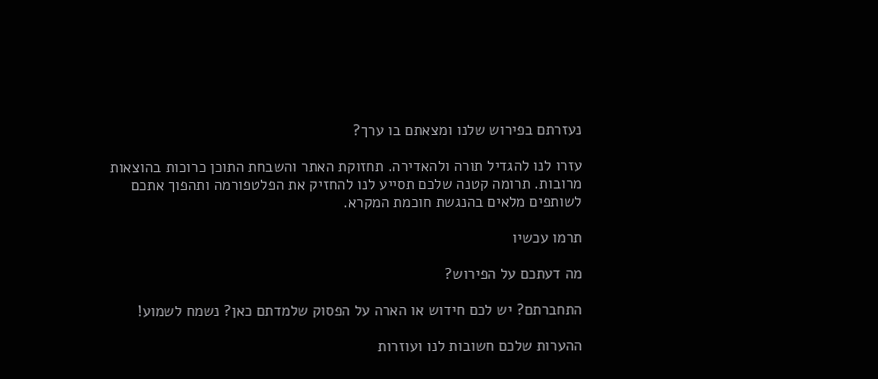נעזרתם בפירוש שלנו ומצאתם בו ערך?

עזרו לנו להגדיל תורה ולהאדירה. תחזוקת האתר והשבחת התוכן כרוכות בהוצאות מרובות. תרומה קטנה שלכם תסייע לנו להחזיק את הפלטפורמה ותהפוך אתכם לשותפים מלאים בהנגשת חוכמת המקרא.

תרמו עכשיו

מה דעתכם על הפירוש?

התחברתם? יש לכם חידוש או הארה על הפסוק שלמדתם כאן? נשמח לשמוע!

ההערות שלכם חשובות לנו ועוזרות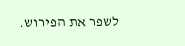לשפר את הפירוש.